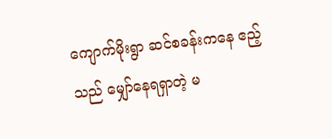ကျောက်မိုးရွာ ဆင်စခန်းကနေ ဧည့်သည် မျှော်နေရရှာတဲ့ မ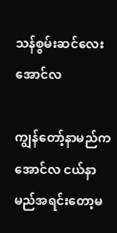သန်စွမ်းဆင်လေး အောင်လ

ကျွန်တော့်နာမည်က အောင်လ ငယ်နာမည်အရင်းတော့မ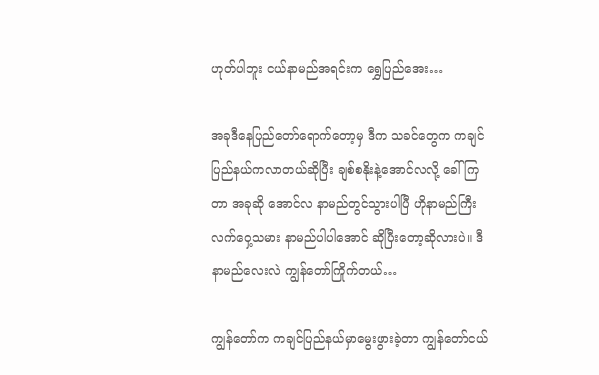ဟုတ်ပါဘူး ငယ်နာမည်အရင်းက ရွှေပြည်အေး…

အခုဒီနေပြည်တော်ရောက်တော့မှ ဒီက သခင်တွေက ကချင်ပြည်နယ်ကလာတယ်ဆိုပြီး ချစ်စနိုးနဲ့အောင်လလို့ ခေါ်ကြတာ အခုဆို အောင်လ နာမည်တွင်သွားပါပြီ ဟိုနာမည်ကြီးလက်ဝှေ့သမား နာမည်ပါပါအောင် ဆိုပြီးတော့ဆိုလားပဲ။ ဒီနာမည်လေးလဲ ကျွန်တော်ကြိုက်တယ်…

ကျွန်တော်က ကချင်ပြည်နယ်မှာမွေးဖွားခဲ့တာ ကျွန်တော်ငယ်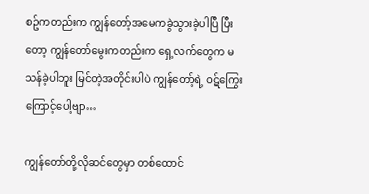စဥ်ကတည်းက ကျွန်တော့်အမေကခွဲသွားခဲ့ပါပြီ ပြီးတော့ ကျွန်တော်မွေးကတည်းက ရှေ့လက်တွေက မသန်ခဲ့ပါဘူး မြင်တဲ့အတိုင်းပါပဲ ကျွန်တော့်ရဲ့ ဝဋ်ကြွေးကြောင့်ပေါ့ဗျာ…

ကျွန်တော်တို့လိုဆင်တွေမှာ တစ်ထောင်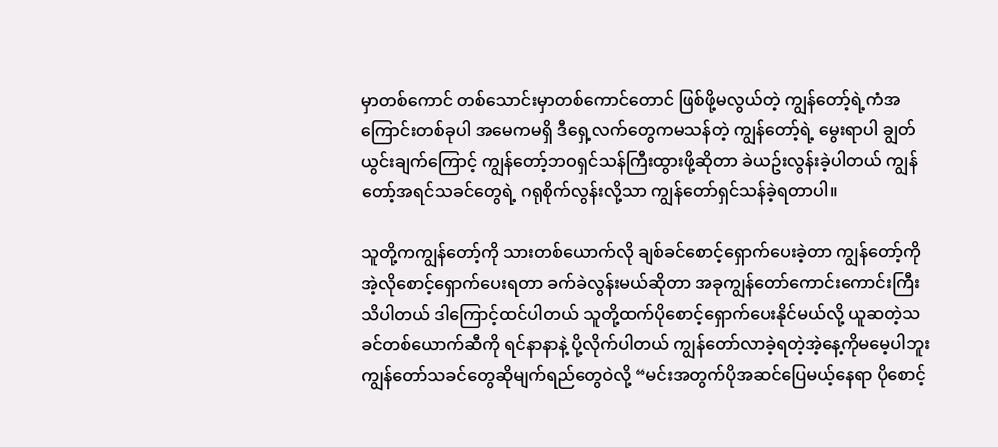မှာတစ်ကောင် တစ်သောင်းမှာတစ်ကောင်တောင် ဖြစ်ဖို့မလွယ်တဲ့ ကျွန်တော့်ရဲ့ကံအကြောင်းတစ်ခုပါ အမေကမရှိ ဒီရှေ့လက်တွေကမသန်တဲ့ ကျွန်တော့်ရဲ့ မွေးရာပါ ချွတ်ယွင်းချက်ကြောင့် ကျွန်တော့်ဘဝရှင်သန်ကြီးထွားဖို့ဆိုတာ ခဲယဥ်းလွန်းခဲ့ပါတယ် ကျွန်တော့်အရင်သခင်တွေရဲ့ ဂရုစိုက်လွန်းလို့သာ ကျွန်တော်ရှင်သန်ခဲ့ရတာပါ။

သူတို့ကကျွန်တော့်ကို သားတစ်ယောက်လို ချစ်ခင်စောင့်ရှောက်ပေးခဲ့တာ ကျွန်တော့်ကို အဲ့လိုစောင့်ရှောက်ပေးရတာ ခက်ခဲလွန်းမယ်ဆိုတာ အခုကျွန်တော်ကောင်းကောင်းကြီးသိပါတယ် ဒါကြောင့်ထင်ပါတယ် သူတို့ထက်ပိုစောင့်ရှောက်ပေးနိုင်မယ်လို့ ယူဆတဲ့သခင်တစ်ယောက်ဆီကို ရင်နာနာနဲ့ ပို့လိုက်ပါတယ် ကျွန်တော်လာခဲ့ရတဲ့အဲ့နေ့ကိုမမေ့ပါဘူး ကျွန်တော်သခင်တွေဆိုမျက်ရည်တွေဝဲလို့ “မင်းအတွက်ပိုအဆင်ပြေမယ့်နေရာ ပိုစောင့်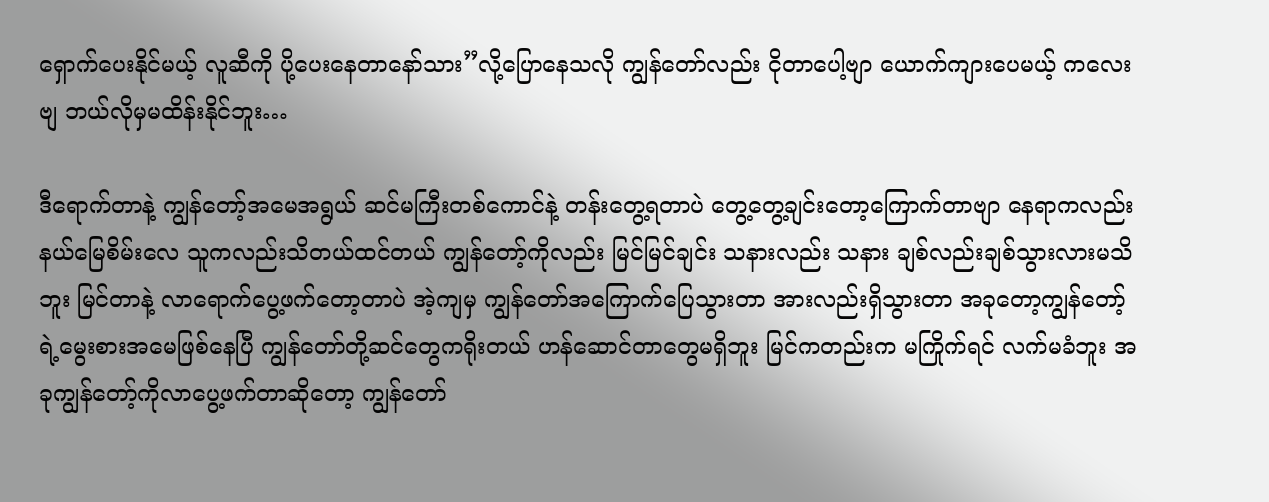ရှောက်ပေးနိုင်မယ့် လူဆီကို ပို့ပေးနေတာနော်သား”လို့ပြောနေသလို ကျွန်တော်လည်း ငိုတာပေါ့ဗျာ ယောက်ကျားပေမယ့် ကလေးဗျ ဘယ်လိုမှမထိန်းနိုင်ဘူး…

ဒီရောက်တာနဲ့ ကျွန်တော့်အမေအရွယ် ဆင်မကြီးတစ်ကောင်နဲ့ တန်းတွေ့ရတာပဲ တွေ့တွေ့ချင်းတော့ကြောက်တာဗျာ နေရာကလည်းနယ်မြေစိမ်းလေ သူကလည်းသိတယ်ထင်တယ် ကျွန်တော့်ကိုလည်း မြင်မြင်ချင်း သနားလည်း သနား ချစ်လည်းချစ်သွားလားမသိဘူး မြင်တာနဲ့ လာရောက်ပွေ့ဖက်တော့တာပဲ အဲ့ကျမှ ကျွန်တော်အကြောက်ပြေသွားတာ အားလည်းရှိသွားတာ အခုတော့ကျွန်တော့်ရဲ့မွေးစားအမေဖြစ်နေပြီ ကျွန်တော်တို့ဆင်တွေကရိုးတယ် ဟန်ဆောင်တာတွေမရှိဘူး မြင်ကတည်းက မကြိုက်ရင် လက်မခံဘူး အခုကျွန်တော့်ကိုလာပွေ့ဖက်တာဆိုတော့ ကျွန်တော်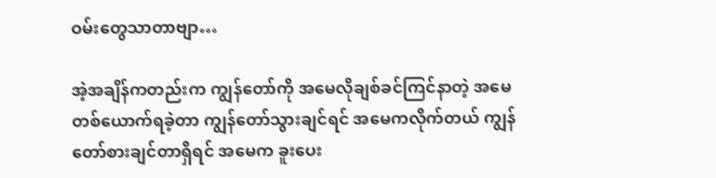ဝမ်းတွေသာတာဗျာ…

အဲ့အချိန်ကတည်းက ကျွန်တော်ကို အမေလိုချစ်ခင်ကြင်နာတဲ့ အမေတစ်ယောက်ရခဲ့တာ ကျွန်တော်သွားချင်ရင် အမေကလိုက်တယ် ကျွန်တော်စားချင်တာရှိရင် အမေက ခူးပေး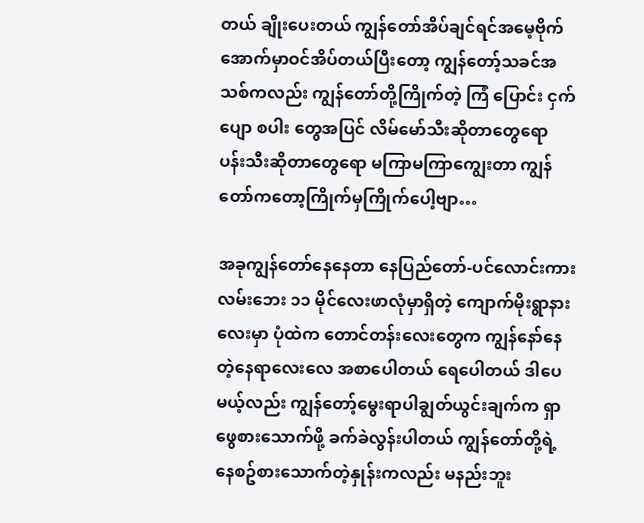တယ် ချိုးပေးတယ် ကျွန်တော်အိပ်ချင်ရင်အမေ့ဗိုက်အောက်မှာဝင်အိပ်တယ်ပြီးတော့ ကျွန်တော့်သခင်အသစ်ကလည်း ကျွန်တော်တို့ကြိုက်တဲ့ ကြံ ပြောင်း ငှက်ပျော စပါး တွေအပြင် လိမ်မော်သီးဆိုတာတွေရော ပန်းသီးဆိုတာတွေရော မကြာမကြာကျွေးတာ ကျွန်တော်ကတော့ကြိုက်မှကြိုက်ပေါ့ဗျာ…

အခုကျွန်တော်နေနေတာ နေပြည်တော်-ပင်လောင်းကားလမ်းဘေး ၁၁ မိုင်လေးဖာလုံမှာရှိတဲ့ ကျောက်မိုးရွာနားလေးမှာ ပုံထဲက တောင်တန်းလေးတွေက ကျွန်နော်နေတဲ့နေရာလေးလေ အစာပေါတယ် ရေပေါတယ် ဒါပေမယ့်လည်း ကျွန်တော့်မွေးရာပါချွတ်ယွင်းချက်က ရှာဖွေစားသောက်ဖို့ ခက်ခဲလွန်းပါတယ် ကျွန်တော်တို့ရဲ့နေစဥ်စားသောက်တဲ့နှုန်းကလည်း မနည်းဘူး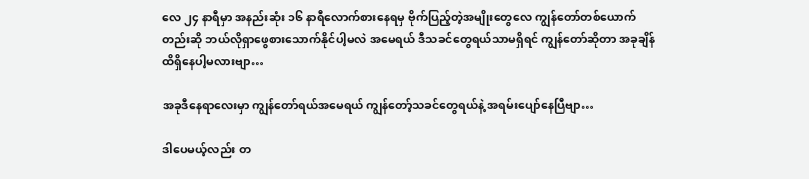လေ ၂၄ နာရီမှာ အနည်းဆုံး ၁၆ နာရီလောက်စားနေရမှ ဗိုက်ပြည့်တဲ့အမျိုးတွေလေ ကျွန်တော်တစ်ယောက်တည်းဆို ဘယ်လိုရှာဖွေစားသောက်နိုင်ပါ့မလဲ အမေရယ် ဒီသခင်တွေရယ်သာမရှိရင် ကျွန်တော်ဆိုတာ အခုချိန်ထိရှိနေပါ့မလားဗျာ…

အခုဒီနေရာလေးမှာ ကျွန်တော်ရယ်အမေရယ် ကျွန်တော့်သခင်တွေရယ်နဲ့ အရမ်းပျော်နေပြီဗျာ…

ဒါပေမယ့်လည်း တ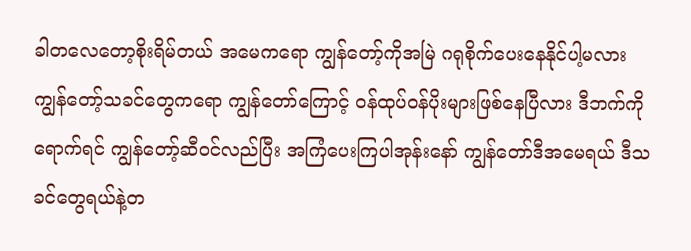ခါတလေတော့စိုးရိမ်တယ် အမေကရော ကျွန်တော့်ကိုအမြဲ ဂရုစိုက်ပေးနေနိုင်ပါ့မလား ကျွန်တော့်သခင်တွေကရော ကျွန်တော်ကြောင့် ဝန်ထုပ်ဝန်ပိုးများဖြစ်နေပြီလား ဒီဘက်ကိုရောက်ရင် ကျွန်တော့်ဆီဝင်လည်ပြီး အကြံပေးကြပါအုန်းနော် ကျွန်တော်ဒီအမေရယ် ဒီသခင်တွေရယ်နဲ့တ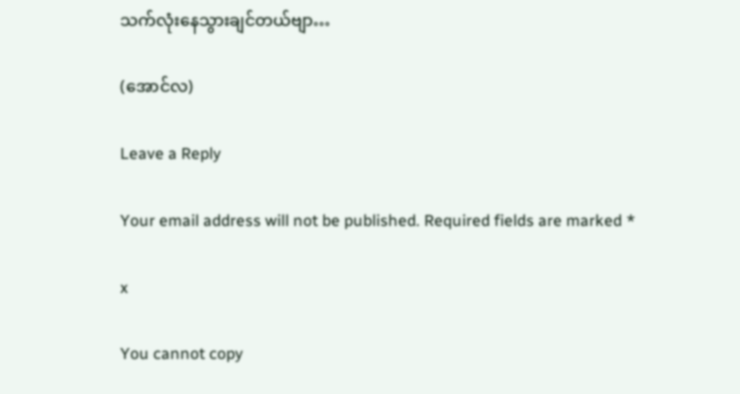သက်လုံးနေသွားချင်တယ်ဗျာ…

(အောင်လ)

Leave a Reply

Your email address will not be published. Required fields are marked *

x

You cannot copy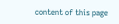content of this page